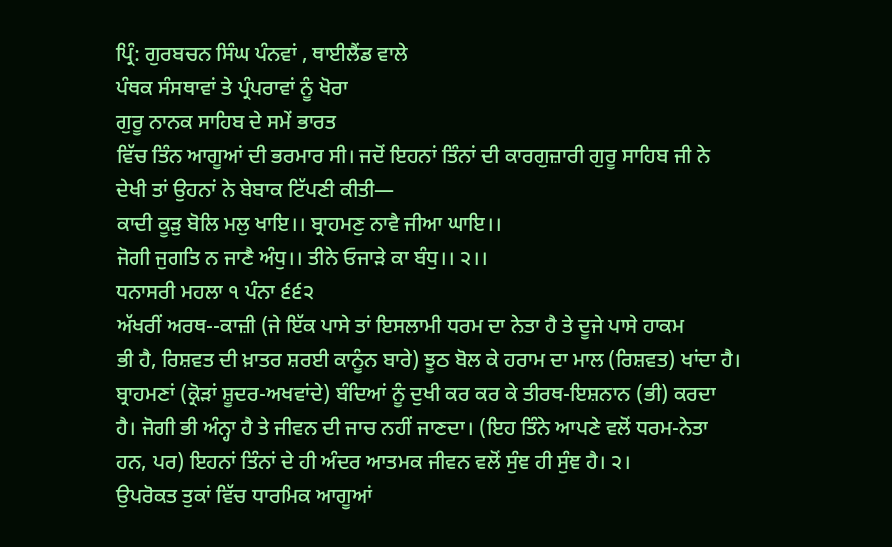ਪ੍ਰਿੰ: ਗੁਰਬਚਨ ਸਿੰਘ ਪੰਨਵਾਂ , ਥਾਈਲੈਂਡ ਵਾਲੇ
ਪੰਥਕ ਸੰਸਥਾਵਾਂ ਤੇ ਪ੍ਰੰਪਰਾਵਾਂ ਨੂੰ ਖੋਰਾ
ਗੁਰੂ ਨਾਨਕ ਸਾਹਿਬ ਦੇ ਸਮੇਂ ਭਾਰਤ
ਵਿੱਚ ਤਿੰਨ ਆਗੂਆਂ ਦੀ ਭਰਮਾਰ ਸੀ। ਜਦੋਂ ਇਹਨਾਂ ਤਿੰਨਾਂ ਦੀ ਕਾਰਗੁਜ਼ਾਰੀ ਗੁਰੂ ਸਾਹਿਬ ਜੀ ਨੇ
ਦੇਖੀ ਤਾਂ ਉਹਨਾਂ ਨੇ ਬੇਬਾਕ ਟਿੱਪਣੀ ਕੀਤੀ—
ਕਾਦੀ ਕੂੜੁ ਬੋਲਿ ਮਲੁ ਖਾਇ।। ਬ੍ਰਾਹਮਣੁ ਨਾਵੈ ਜੀਆ ਘਾਇ।।
ਜੋਗੀ ਜੁਗਤਿ ਨ ਜਾਣੈ ਅੰਧੁ।। ਤੀਨੇ ਓਜਾੜੇ ਕਾ ਬੰਧੁ।। ੨।।
ਧਨਾਸਰੀ ਮਹਲਾ ੧ ਪੰਨਾ ੬੬੨
ਅੱਖਰੀਂ ਅਰਥ--ਕਾਜ਼ੀ (ਜੇ ਇੱਕ ਪਾਸੇ ਤਾਂ ਇਸਲਾਮੀ ਧਰਮ ਦਾ ਨੇਤਾ ਹੈ ਤੇ ਦੂਜੇ ਪਾਸੇ ਹਾਕਮ
ਭੀ ਹੈ, ਰਿਸ਼ਵਤ ਦੀ ਖ਼ਾਤਰ ਸ਼ਰਈ ਕਾਨੂੰਨ ਬਾਰੇ) ਝੂਠ ਬੋਲ ਕੇ ਹਰਾਮ ਦਾ ਮਾਲ (ਰਿਸ਼ਵਤ) ਖਾਂਦਾ ਹੈ।
ਬ੍ਰਾਹਮਣਾਂ (ਕ੍ਰੋੜਾਂ ਸ਼ੂਦਰ-ਅਖਵਾਂਦੇ) ਬੰਦਿਆਂ ਨੂੰ ਦੁਖੀ ਕਰ ਕਰ ਕੇ ਤੀਰਥ-ਇਸ਼ਨਾਨ (ਭੀ) ਕਰਦਾ
ਹੈ। ਜੋਗੀ ਭੀ ਅੰਨ੍ਹਾ ਹੈ ਤੇ ਜੀਵਨ ਦੀ ਜਾਚ ਨਹੀਂ ਜਾਣਦਾ। (ਇਹ ਤਿੰਨੇ ਆਪਣੇ ਵਲੋਂ ਧਰਮ-ਨੇਤਾ
ਹਨ, ਪਰ) ਇਹਨਾਂ ਤਿੰਨਾਂ ਦੇ ਹੀ ਅੰਦਰ ਆਤਮਕ ਜੀਵਨ ਵਲੋਂ ਸੁੰਞ ਹੀ ਸੁੰਞ ਹੈ। ੨।
ਉਪਰੋਕਤ ਤੁਕਾਂ ਵਿੱਚ ਧਾਰਮਿਕ ਆਗੂਆਂ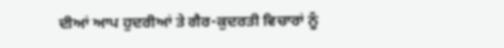ਦੀਆਂ ਆਪ ਹੁਦਰੀਆਂ ਤੇ ਗੈਰ-ਕੁਦਰਤੀ ਵਿਚਾਰਾਂ ਨੂੰ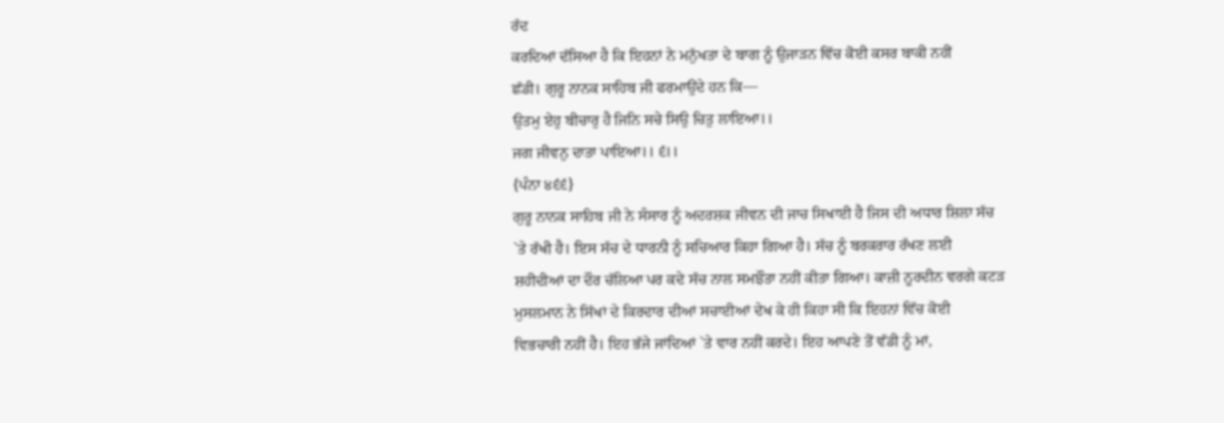ਰੱਦ
ਕਰਦਿਆਂ ਦੱਸਿਆ ਹੈ ਕਿ ਇਹਨਾਂ ਨੇ ਮਨੁੱਖਤਾ ਦੇ ਬਾਗ ਨੂੰ ਉਜਾੜਨ ਵਿੱਚ ਕੋਈ ਕਸਰ ਬਾਕੀ ਨਹੀਂ
ਛੱਡੀ। ਗੁਰੂ ਨਾਨਕ ਸਾਹਿਬ ਜੀ ਫਰਮਾਉਂਦੇ ਹਨ ਕਿ—
ਉਤਮੁ ਏਹੁ ਬੀਚਾਰੁ ਹੈ ਜਿਨਿ ਸਚੇ ਸਿਉ ਚਿਤੁ ਲਾਇਆ।।
ਜਗ ਜੀਵਨੁ ਦਾਤਾ ਪਾਇਆ।। ੬।।
{ਪੰਨਾ ੪੬੬}
ਗੁਰੂ ਨਾਨਕ ਸਾਹਿਬ ਜੀ ਨੇ ਸੰਸਾਰ ਨੂੰ ਅਦਰਸ਼ਕ ਜੀਵਨ ਦੀ ਜਾਚ ਸਿਖਾਈ ਹੈ ਜਿਸ ਦੀ ਅਧਾਰ ਸ਼ਿਲਾ ਸੱਚ
`ਤੇ ਰੱਖੀ ਹੈ। ਇਸ ਸੱਚ ਦੇ ਧਾਰਨੀ ਨੂੰ ਸਚਿਆਰ ਕਿਹਾ ਗਿਆ ਹੈ। ਸੱਚ ਨੂੰ ਬਰਕਰਾਰ ਰੱਖਣ ਲਈ
ਸ਼ਹੀਦੀਆਂ ਦਾ ਦੌਰ ਚੱਲਿਆ ਪਰ ਕਦੇ ਸੱਚ ਨਾਲ ਸਮਝੌਤਾ ਨਹੀਂ ਕੀਤਾ ਗਿਆ। ਕਾਜ਼ੀ ਨੂਰਦੀਨ ਵਰਗੇ ਕਟੜ
ਮੁਸਲਮਾਨ ਨੇ ਸਿੱਖਾਂ ਦੇ ਕਿਰਦਾਰ ਦੀਆਂ ਸਚਾਈਆਂ ਦੇਖ ਕੇ ਹੀ ਕਿਹਾ ਸੀ ਕਿ ਇਹਨਾਂ ਵਿੱਚ ਕੋਈ
ਵਿਭਚਾਰੀ ਨਹੀਂ ਹੈ। ਇਹ ਭੱਜੇ ਜਾਂਦਿਆਂ `ਤੇ ਵਾਰ ਨਹੀਂ ਕਰਦੇ। ਇਹ ਆਪਣੇ ਤੋਂ ਵੱਡੀ ਨੂੰ ਮਾਂ,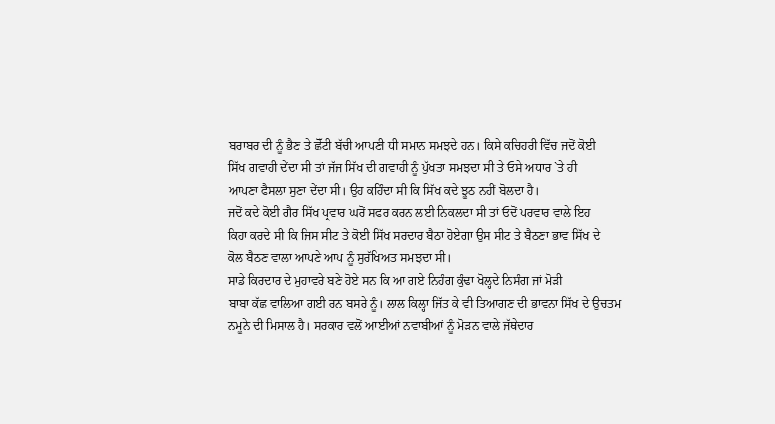ਬਰਾਬਰ ਦੀ ਨੂੰ ਭੈਣ ਤੇ ਛੋੱਟੀ ਬੱਚੀ ਆਪਣੀ ਧੀ ਸਮਾਨ ਸਮਝਦੇ ਹਨ। ਕਿਸੇ ਕਚਿਹਰੀ ਵਿੱਚ ਜਦੋਂ ਕੋਈ
ਸਿੱਖ ਗਵਾਹੀ ਦੇਂਦਾ ਸੀ ਤਾਂ ਜੱਜ ਸਿੱਖ ਦੀ ਗਵਾਹੀ ਨੂੰ ਪੁੱਖਤਾ ਸਮਝਦਾ ਸੀ ਤੇ ਓਸੇ ਅਧਾਰ `ਤੇ ਹੀ
ਆਪਣਾ ਫੈਸਲਾ ਸੁਣਾ ਦੇਂਦਾ ਸੀ। ਉਹ ਕਹਿੰਦਾ ਸੀ ਕਿ ਸਿੱਖ ਕਦੇ ਝੂਠ ਨਹੀਂ ਬੋਲਦਾ ਹੈ।
ਜਦੋਂ ਕਦੇ ਕੋਈ ਗੈਰ ਸਿੱਖ ਪ੍ਰਵਾਰ ਘਰੋਂ ਸਫਰ ਕਰਨ ਲਈ ਨਿਕਲਦਾ ਸੀ ਤਾਂ ਓਦੋਂ ਪਰਵਾਰ ਵਾਲੇ ਇਹ
ਕਿਹਾ ਕਰਦੇ ਸੀ ਕਿ ਜਿਸ ਸੀਟ ਤੇ ਕੋਈ ਸਿੱਖ ਸਰਦਾਰ ਬੈਠਾ ਹੋਏਗਾ ਉਸ ਸੀਟ ਤੇ ਬੈਠਣਾ ਭਾਵ ਸਿੱਖ ਦੇ
ਕੋਲ ਬੈਠਣ ਵਾਲਾ ਆਪਣੇ ਆਪ ਨੂੰ ਸੁਰੱਖਿਅਤ ਸਮਝਦਾ ਸੀ।
ਸਾਡੇ ਕਿਰਦਾਰ ਦੇ ਮੁਹਾਵਰੇ ਬਣੇ ਹੋਏ ਸਨ ਕਿ ਆ ਗਏ ਨਿਹੰਗ ਕੁੰਢਾ ਖੋਲ੍ਹਦੇ ਨਿਸੰਗ ਜਾਂ ਮੋੜੀ
ਬਾਬਾ ਕੱਛ ਵਾਲਿਆ ਗਈ ਰਨ ਬਸਰੇ ਨੂੰ। ਲਾਲ ਕਿਲ੍ਹਾ ਜਿੱਤ ਕੇ ਵੀ ਤਿਆਗਣ ਦੀ ਭਾਵਨਾ ਸਿੱਖ ਦੇ ਉਚਤਮ
ਨਮੂਨੇ ਦੀ ਮਿਸਾਲ ਹੈ। ਸਰਕਾਰ ਵਲੋਂ ਆਈਆਂ ਨਵਾਬੀਆਂ ਨੂੰ ਮੋੜਨ ਵਾਲੇ ਜੱਥੇਦਾਰ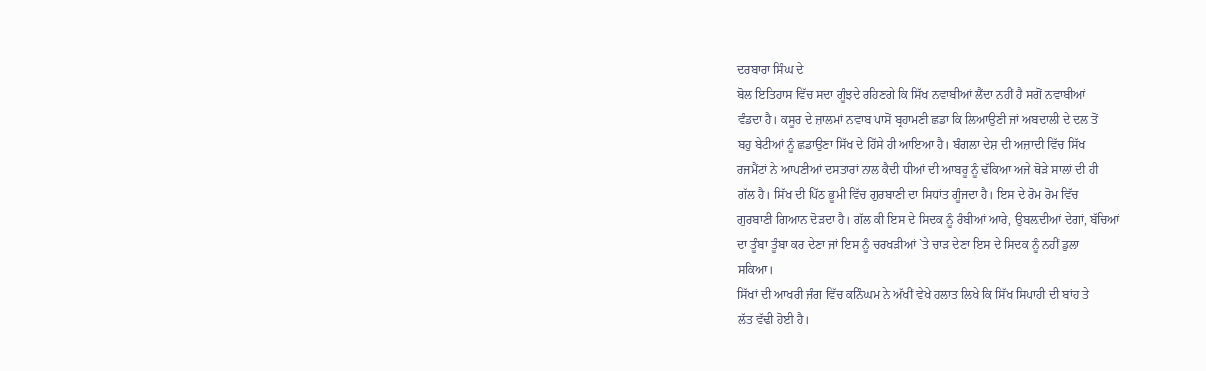ਦਰਬਾਰਾ ਸਿੰਘ ਦੇ
ਬੋਲ ਇਤਿਹਾਸ ਵਿੱਚ ਸਦਾ ਗੂੰਝਦੇ ਰਹਿਣਗੇ ਕਿ ਸਿੱਖ ਨਵਾਬੀਆਂ ਲੈਂਦਾ ਨਹੀਂ ਹੈ ਸਗੋਂ ਨਵਾਬੀਆਂ
ਵੰਡਦਾ ਹੈ। ਕਸੂਰ ਦੇ ਜ਼ਾਲਮਾਂ ਨਵਾਬ ਪਾਸੋਂ ਬ੍ਰਹਾਮਣੀ ਛਡਾ ਕਿ ਲਿਆਉਣੀ ਜਾਂ ਅਬਦਾਲੀ ਦੇ ਦਲ ਤੋਂ
ਬਹੁ ਬੇਟੀਆਂ ਨੂੰ ਛਡਾਉਣਾ ਸਿੱਖ ਦੇ ਹਿੱਸੇ ਹੀ ਆਇਆ ਹੈ। ਬੰਗਲਾ ਦੇਸ਼ ਦੀ ਅਜ਼ਾਦੀ ਵਿੱਚ ਸਿੱਖ
ਰਜਮੈਂਟਾਂ ਨੇ ਆਪਣੀਆਂ ਦਸਤਾਰਾਂ ਨਾਲ ਕੈਦੀ ਧੀਆਂ ਦੀ ਆਬਰੂ ਨੂੰ ਢੱਕਿਆ ਅਜੇ ਥੋੜੇ ਸਾਲਾਂ ਦੀ ਹੀ
ਗੱਲ ਹੈ। ਸਿੱਖ ਦੀ ਪਿੱਠ ਭੂਮੀ ਵਿੱਚ ਗੁਰਬਾਣੀ ਦਾ ਸਿਧਾਂਤ ਗੂੰਜਦਾ ਹੈ। ਇਸ ਦੇ ਰੋਮ ਰੋਮ ਵਿੱਚ
ਗੁਰਬਾਣੀ ਗਿਆਨ ਦੋੜਦਾ ਹੈ। ਗੱਲ ਕੀ ਇਸ ਦੇ ਸਿਦਕ ਨੂੰ ਰੰਬੀਆਂ ਆਰੇ, ਉਬਲ਼ਦੀਆਂ ਦੇਗਾਂ, ਬੱਚਿਆਂ
ਦਾ ਤੂੰਬਾ ਤੂੰਬਾ ਕਰ ਦੇਣਾ ਜਾਂ ਇਸ ਨੂੰ ਚਰਖੜੀਆਂ `ਤੇ ਚਾੜ ਦੇਣਾ ਇਸ ਦੇ ਸਿਦਕ ਨੂੰ ਨਹੀਂ ਡੁਲਾ
ਸਕਿਆ।
ਸਿੱਖਾਂ ਦੀ ਆਖਰੀ ਜੰਗ ਵਿੱਚ ਕਨਿੰਘਮ ਨੇ ਅੱਖੀਂ ਵੇਖੇ ਹਲਾਤ ਲਿਖੇ ਕਿ ਸਿੱਖ ਸਿਪਾਹੀ ਦੀ ਬਾਂਹ ਤੇ
ਲੱਤ ਵੱਢੀ ਹੋਈ ਹੈ।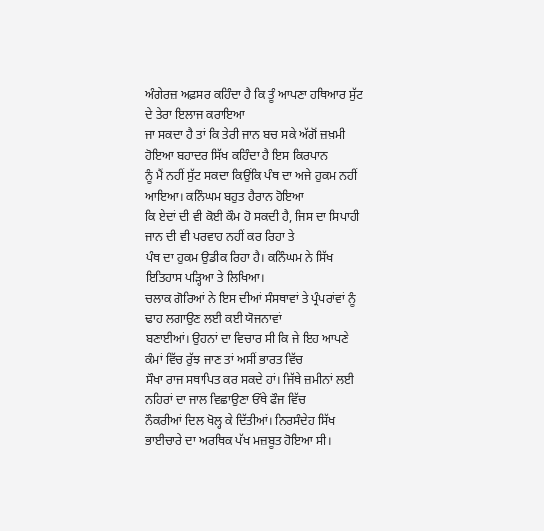ਅੰਗੇਰਜ਼ ਅਫ਼ਸਰ ਕਹਿੰਦਾ ਹੈ ਕਿ ਤੂੰ ਆਪਣਾ ਹਥਿਆਰ ਸੁੱਟ ਦੇ ਤੇਰਾ ਇਲਾਜ ਕਰਾਇਆ
ਜਾ ਸਕਦਾ ਹੈ ਤਾਂ ਕਿ ਤੇਰੀ ਜਾਨ ਬਚ ਸਕੇ ਅੱਗੋਂ ਜ਼ਖ਼ਮੀ ਹੋਇਆ ਬਹਾਦਰ ਸਿੱਖ ਕਹਿੰਦਾ ਹੈ ਇਸ ਕਿਰਪਾਨ
ਨੂੰ ਮੈਂ ਨਹੀਂ ਸੁੱਟ ਸਕਦਾ ਕਿਉਂਕਿ ਪੰਥ ਦਾ ਅਜੇ ਹੁਕਮ ਨਹੀਂ ਆਇਆ। ਕਨਿੰਘਮ ਬਹੁਤ ਹੈਰਾਨ ਹੋਇਆ
ਕਿ ਏਦਾਂ ਦੀ ਵੀ ਕੋਈ ਕੌਮ ਹੋ ਸਕਦੀ ਹੈ, ਜਿਸ ਦਾ ਸਿਪਾਹੀ ਜਾਨ ਦੀ ਵੀ ਪਰਵਾਹ ਨਹੀਂ ਕਰ ਰਿਹਾ ਤੇ
ਪੰਥ ਦਾ ਹੁਕਮ ਉਡੀਕ ਰਿਹਾ ਹੈ। ਕਨਿੰਘਮ ਨੇ ਸਿੱਖ ਇਤਿਹਾਸ ਪੜ੍ਹਿਆ ਤੇ ਲਿਖਿਆ।
ਚਲਾਕ ਗੋਰਿਆਂ ਨੇ ਇਸ ਦੀਆਂ ਸੰਸਥਾਵਾਂ ਤੇ ਪ੍ਰੰਪਰਾਂਵਾਂ ਨੂੰ ਢਾਹ ਲਗਾਉਣ ਲਈ ਕਈ ਯੋਜਨਾਵਾਂ
ਬਣਾਈਆਂ। ਉਹਨਾਂ ਦਾ ਵਿਚਾਰ ਸੀ ਕਿ ਜੇ ਇਹ ਆਪਣੇ ਕੰਮਾਂ ਵਿੱਚ ਰੁੱਝ ਜਾਣ ਤਾਂ ਅਸੀਂ ਭਾਰਤ ਵਿੱਚ
ਸੌਖਾ ਰਾਜ ਸਥਾਪਿਤ ਕਰ ਸਕਦੇ ਹਾਂ। ਜਿੱਥੇ ਜ਼ਮੀਨਾਂ ਲਈ ਨਹਿਰਾਂ ਦਾ ਜਾਲ ਵਿਛਾਉਣਾ ਓੱਥੇ ਫੌਜ ਵਿੱਚ
ਨੌਕਰੀਆਂ ਦਿਲ ਖੋਲ੍ਹ ਕੇ ਦਿੱਤੀਆਂ। ਨਿਰਸੰਦੇਹ ਸਿੱਖ ਭਾਈਚਾਰੇ ਦਾ ਅਰਥਿਕ ਪੱਖ ਮਜ਼ਬੂਤ ਹੋਇਆ ਸੀ।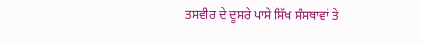ਤਸਵੀਰ ਦੇ ਦੂਸਰੇ ਪਾਸੇ ਸਿੱਖ ਸੰਸਥਾਵਾਂ ਤੇ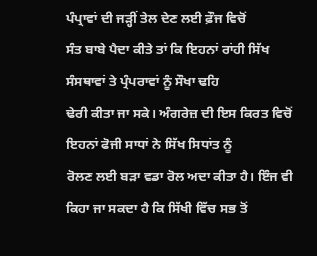ਪੰਪ੍ਰਾਵਾਂ ਦੀ ਜੜ੍ਹੀਂ ਤੇਲ ਦੇਣ ਲਈ ਫ਼ੌਜ ਵਿਚੋਂ
ਸੰਤ ਬਾਬੇ ਪੈਦਾ ਕੀਤੇ ਤਾਂ ਕਿ ਇਹਨਾਂ ਰਾਂਹੀ ਸਿੱਖ ਸੰਸਥਾਵਾਂ ਤੇ ਪ੍ਰੰਪਰਾਵਾਂ ਨੂੰ ਸੌਖਾ ਢਹਿ
ਢੇਰੀ ਕੀਤਾ ਜਾ ਸਕੇ। ਅੰਗਰੇਜ਼ ਦੀ ਇਸ ਕਿਰਤ ਵਿਚੋਂ ਇਹਨਾਂ ਫੋਜੀ ਸਾਧਾਂ ਨੇ ਸਿੱਖ ਸਿਧਾਂਤ ਨੂੰ
ਰੋਲਣ ਲਈ ਬੜਾ ਵਡਾ ਰੋਲ ਅਦਾ ਕੀਤਾ ਹੈ। ਇੰਜ ਵੀ ਕਿਹਾ ਜਾ ਸਕਦਾ ਹੈ ਕਿ ਸਿੱਖੀ ਵਿੱਚ ਸਭ ਤੋਂ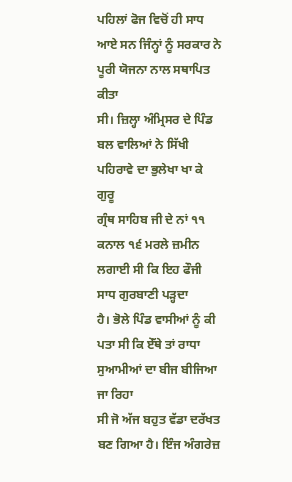ਪਹਿਲਾਂ ਫੋਜ ਵਿਚੋਂ ਹੀ ਸਾਧ ਆਏ ਸਨ ਜਿੰਨ੍ਹਾਂ ਨੂੰ ਸਰਕਾਰ ਨੇ ਪੂਰੀ ਯੋਜਨਾ ਨਾਲ ਸਥਾਪਿਤ ਕੀਤਾ
ਸੀ। ਜ਼ਿਲ੍ਹਾ ਅੰਮ੍ਰਿਸਰ ਦੇ ਪਿੰਡ ਬਲ ਵਾਲਿਆਂ ਨੇ ਸਿੱਖੀ ਪਹਿਰਾਵੇ ਦਾ ਭੁਲੇਖਾ ਖਾ ਕੇ ਗੁਰੂ
ਗ੍ਰੰਥ ਸਾਹਿਬ ਜੀ ਦੇ ਨਾਂ ੧੧ ਕਨਾਲ ੧੬ ਮਰਲੇ ਜ਼ਮੀਨ ਲਗਾਈ ਸੀ ਕਿ ਇਹ ਫੌਜੀ ਸਾਧ ਗੁਰਬਾਣੀ ਪੜ੍ਹਦਾ
ਹੈ। ਭੋਲੇ ਪਿੰਡ ਵਾਸੀਆਂ ਨੂੰ ਕੀ ਪਤਾ ਸੀ ਕਿ ਏੱਥੇ ਤਾਂ ਰਾਧਾ ਸੁਆਮੀਆਂ ਦਾ ਬੀਜ ਬੀਜਿਆ ਜਾ ਰਿਹਾ
ਸੀ ਜੋ ਅੱਜ ਬਹੁਤ ਵੱਡਾ ਦਰੱਖਤ ਬਣ ਗਿਆ ਹੈ। ਇੰਜ ਅੰਗਰੇਜ਼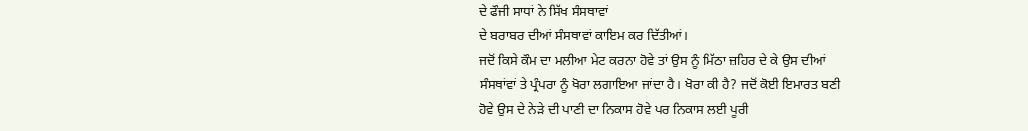ਦੇ ਫੌਜੀ ਸਾਧਾਂ ਨੇ ਸਿੱਖ ਸੰਸਥਾਵਾਂ
ਦੇ ਬਰਾਬਰ ਦੀਆਂ ਸੰਸਥਾਵਾਂ ਕਾਇਮ ਕਰ ਦਿੱਤੀਆਂ।
ਜਦੋਂ ਕਿਸੇ ਕੌਮ ਦਾ ਮਲੀਆ ਮੇਟ ਕਰਨਾ ਹੋਵੇ ਤਾਂ ਉਸ ਨੂੰ ਮਿੱਠਾ ਜ਼ਹਿਰ ਦੇ ਕੇ ਉਸ ਦੀਆਂ
ਸੰਸਥਾਂਵਾਂ ਤੇ ਪ੍ਰੰਪਰਾ ਨੂੰ ਖੋਰਾ ਲਗਾਇਆ ਜਾਂਦਾ ਹੈ। ਖੋਰਾ ਕੀ ਹੈ? ਜਦੋਂ ਕੋਈ ਇਮਾਰਤ ਬਣੀ
ਹੋਵੇ ਉਸ ਦੇ ਨੇੜੇ ਦੀ ਪਾਣੀ ਦਾ ਨਿਕਾਸ ਹੋਵੇ ਪਰ ਨਿਕਾਸ ਲਈ ਪੂਰੀ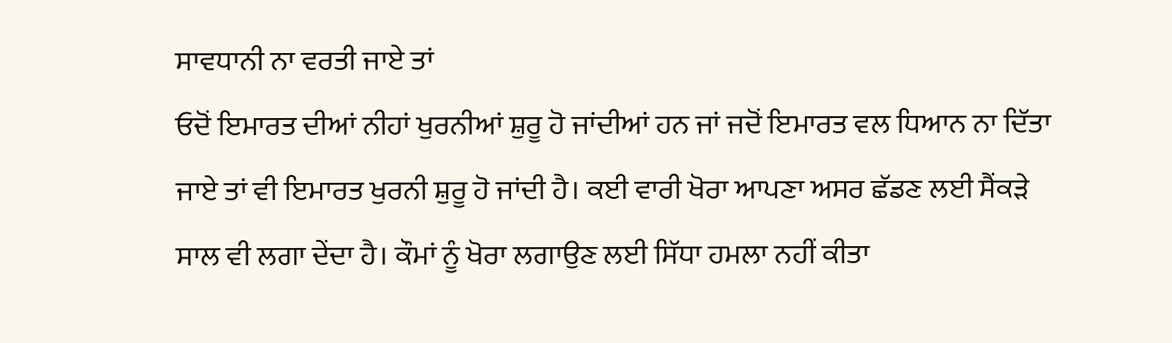ਸਾਵਧਾਨੀ ਨਾ ਵਰਤੀ ਜਾਏ ਤਾਂ
ਓਦੋਂ ਇਮਾਰਤ ਦੀਆਂ ਨੀਹਾਂ ਖੁਰਨੀਆਂ ਸ਼ੁਰੂ ਹੋ ਜਾਂਦੀਆਂ ਹਨ ਜਾਂ ਜਦੋਂ ਇਮਾਰਤ ਵਲ ਧਿਆਨ ਨਾ ਦਿੱਤਾ
ਜਾਏ ਤਾਂ ਵੀ ਇਮਾਰਤ ਖੁਰਨੀ ਸ਼ੁਰੂ ਹੋ ਜਾਂਦੀ ਹੈ। ਕਈ ਵਾਰੀ ਖੋਰਾ ਆਪਣਾ ਅਸਰ ਛੱਡਣ ਲਈ ਸੈਂਕੜੇ
ਸਾਲ ਵੀ ਲਗਾ ਦੇਂਦਾ ਹੈ। ਕੌਮਾਂ ਨੂੰ ਖੋਰਾ ਲਗਾਉਣ ਲਈ ਸਿੱਧਾ ਹਮਲਾ ਨਹੀਂ ਕੀਤਾ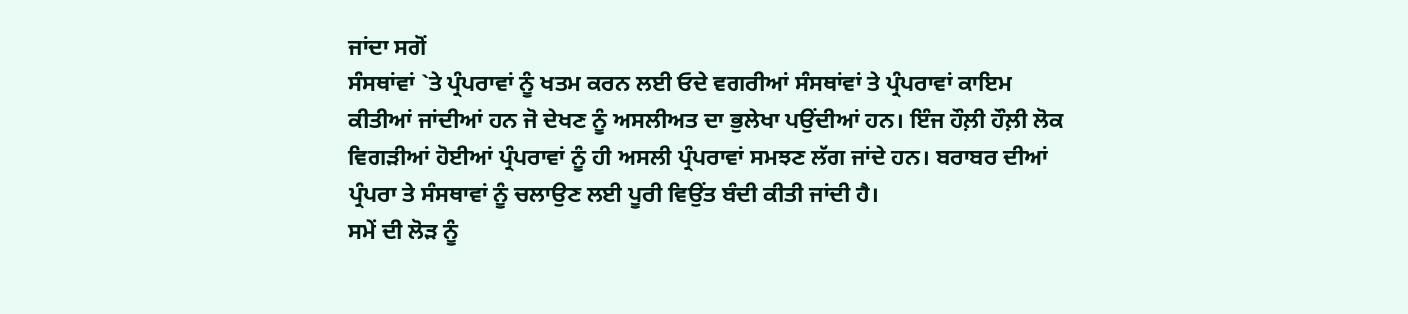ਜਾਂਦਾ ਸਗੋਂ
ਸੰਸਥਾਂਵਾਂ `ਤੇ ਪ੍ਰੰਪਰਾਵਾਂ ਨੂੰ ਖਤਮ ਕਰਨ ਲਈ ਓਦੇ ਵਗਰੀਆਂ ਸੰਸਥਾਂਵਾਂ ਤੇ ਪ੍ਰੰਪਰਾਵਾਂ ਕਾਇਮ
ਕੀਤੀਆਂ ਜਾਂਦੀਆਂ ਹਨ ਜੋ ਦੇਖਣ ਨੂੰ ਅਸਲੀਅਤ ਦਾ ਭੁਲੇਖਾ ਪਉਂਦੀਆਂ ਹਨ। ਇੰਜ ਹੌਲ਼ੀ ਹੌਲ਼ੀ ਲੋਕ
ਵਿਗੜੀਆਂ ਹੋਈਆਂ ਪ੍ਰੰਪਰਾਵਾਂ ਨੂੰ ਹੀ ਅਸਲੀ ਪ੍ਰੰਪਰਾਵਾਂ ਸਮਝਣ ਲੱਗ ਜਾਂਦੇ ਹਨ। ਬਰਾਬਰ ਦੀਆਂ
ਪ੍ਰੰਪਰਾ ਤੇ ਸੰਸਥਾਵਾਂ ਨੂੰ ਚਲਾਉਣ ਲਈ ਪੂਰੀ ਵਿਉਂਤ ਬੰਦੀ ਕੀਤੀ ਜਾਂਦੀ ਹੈ।
ਸਮੇਂ ਦੀ ਲੋੜ ਨੂੰ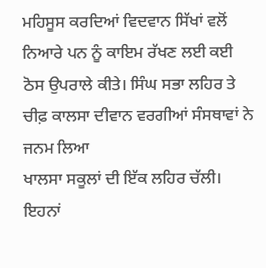ਮਹਿਸੂਸ ਕਰਦਿਆਂ ਵਿਦਵਾਨ ਸਿੱਖਾਂ ਵਲੋਂ ਨਿਆਰੇ ਪਨ ਨੂੰ ਕਾਇਮ ਰੱਖਣ ਲਈ ਕਈ
ਠੋਸ ਉਪਰਾਲੇ ਕੀਤੇ। ਸਿੰਘ ਸਭਾ ਲਹਿਰ ਤੇ ਚੀਫ਼ ਕਾਲਸਾ ਦੀਵਾਨ ਵਰਗੀਆਂ ਸੰਸਥਾਵਾਂ ਨੇ ਜਨਮ ਲਿਆ
ਖਾਲਸਾ ਸਕੂਲਾਂ ਦੀ ਇੱਕ ਲਹਿਰ ਚੱਲੀ। ਇਹਨਾਂ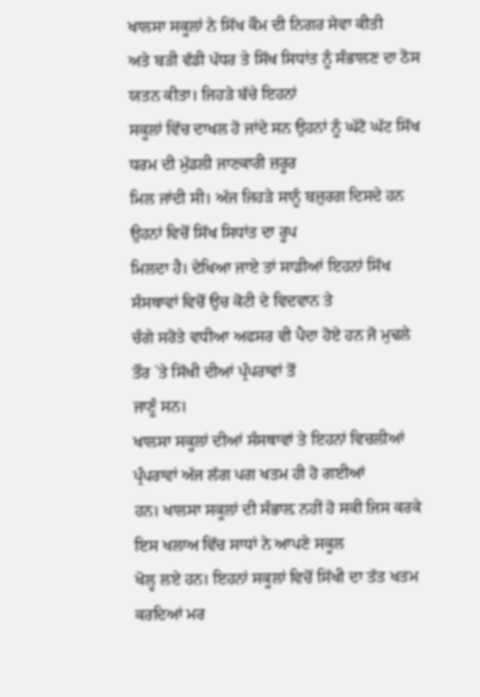ਖਾਲਸਾ ਸਕੂਲਾਂ ਨੇ ਸਿੱਖ ਕੌਮ ਦੀ ਨਿਗਰ ਸੇਵਾ ਕੀਤੀ
ਅਤੇ ਬੜੀ ਵੱਡੀ ਪੱਧਰ ਤੇ ਸਿੱਖ ਸਿਧਾਂਤ ਨੂੰ ਸੰਭਾਲਣ ਦਾ ਠੋਸ ਯਤਨ ਕੀਤਾ। ਜਿਹੜੇ ਬੱਚੇ ਇਹਨਾਂ
ਸਕੂਲਾਂ ਵਿੱਚ ਦਾਖਲ ਹੋ ਜਾਂਦੇ ਸਨ ਉਹਨਾਂ ਨੂੰ ਘੱਟੋ ਘੱਟ ਸਿੱਖ ਧਰਮ ਦੀ ਮੁੱਡਲੀ ਜਾਣਕਾਰੀ ਜ਼ਰੂਰ
ਮਿਲ ਜਾਂਦੀ ਸੀ। ਅੱਜ ਜਿਹੜੇ ਸਾਨੂੰ ਬਜ਼ੁਰਗ ਦਿਸਦੇ ਹਨ ਉਹਨਾਂ ਵਿਚੋਂ ਸਿੱਖ ਸਿਧਾਂਤ ਦਾ ਰੂਪ
ਮਿਲਦਾ ਹੈ। ਦੇਖਿਆ ਜਾਏ ਤਾਂ ਸਾਡੀਆਂ ਇਹਨਾਂ ਸਿੱਖ ਸੰਸਥਾਵਾਂ ਵਿਚੋਂ ਉਚ ਕੋਟੀ ਦੇ ਵਿਦਵਾਨ ਤੇ
ਚੰਗੇ ਸਰੋਤੇ ਵਧੀਆ ਅਫਸਰ ਵੀ ਪੈਦਾ ਹੋਏ ਹਨ ਜੋ ਮੁਢਲੇ ਤੌਰ `ਤੇ ਸਿੱਖੀ ਦੀਆਂ ਪ੍ਰੰਪਰਾਵਾਂ ਤੋਂ
ਜਾਣੂੰ ਸਨ।
ਖਾਲਸਾ ਸਕੂਲਾਂ ਦੀਆਂ ਸੰਸਥਾਵਾਂ ਤੇ ਇਹਨਾਂ ਵਿਚਲੀਆਂ ਪ੍ਰੰਪਰਾਵਾਂ ਅੱਜ ਲੱਗ ਪਗ ਖਤਮ ਹੀ ਹੋ ਗਈਆਂ
ਹਨ। ਖਾਲਸਾ ਸਕੂਲਾਂ ਦੀ ਸੰਭਾਲ਼ ਨਹੀਂ ਹੋ ਸਕੀ ਜਿਸ ਕਰਕੇ ਇਸ ਖਲਾਅ ਵਿੱਚ ਸਾਧਾਂ ਨੇ ਆਪਣੇ ਸਕੂਲ
ਖੋਲ੍ਹ ਲਏ ਹਨ। ਇਹਨਾਂ ਸਕੂਲਾਂ ਵਿਚੋਂ ਸਿੱਖੀ ਦਾ ਤੱਤ ਖਤਮ ਕਰਦਿਆਂ ਮਰ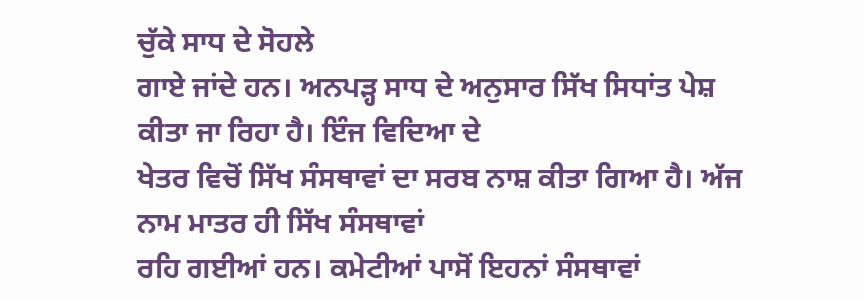ਚੁੱਕੇ ਸਾਧ ਦੇ ਸੋਹਲੇ
ਗਾਏ ਜਾਂਦੇ ਹਨ। ਅਨਪੜ੍ਹ ਸਾਧ ਦੇ ਅਨੁਸਾਰ ਸਿੱਖ ਸਿਧਾਂਤ ਪੇਸ਼ ਕੀਤਾ ਜਾ ਰਿਹਾ ਹੈ। ਇੰਜ ਵਿਦਿਆ ਦੇ
ਖੇਤਰ ਵਿਚੋਂ ਸਿੱਖ ਸੰਸਥਾਵਾਂ ਦਾ ਸਰਬ ਨਾਸ਼ ਕੀਤਾ ਗਿਆ ਹੈ। ਅੱਜ ਨਾਮ ਮਾਤਰ ਹੀ ਸਿੱਖ ਸੰਸਥਾਵਾਂ
ਰਹਿ ਗਈਆਂ ਹਨ। ਕਮੇਟੀਆਂ ਪਾਸੋਂ ਇਹਨਾਂ ਸੰਸਥਾਵਾਂ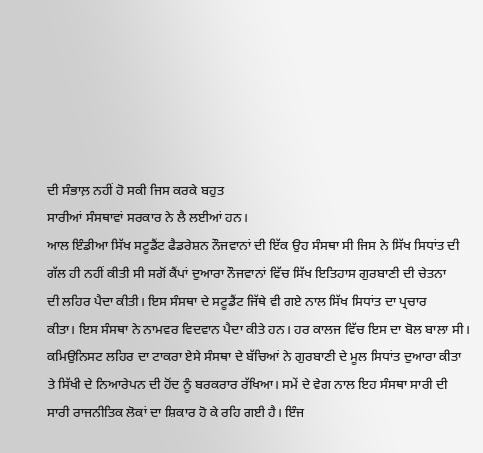ਦੀ ਸੰਭਾਲ਼ ਨਹੀਂ ਹੋ ਸਕੀ ਜਿਸ ਕਰਕੇ ਬਹੁਤ
ਸਾਰੀਆਂ ਸੰਸਥਾਵਾਂ ਸਰਕਾਰ ਨੇ ਲੈ ਲਈਆਂ ਹਨ।
ਆਲ ਇੰਡੀਆ ਸਿੱਖ ਸਟੂਡੈਂਟ ਫੈਡਰੇਸ਼ਨ ਨੌਜਵਾਨਾਂ ਦੀ ਇੱਕ ਉਹ ਸੰਸਥਾ ਸੀ ਜਿਸ ਨੇ ਸਿੱਖ ਸਿਧਾਂਤ ਦੀ
ਗੱਲ ਹੀ ਨਹੀਂ ਕੀਤੀ ਸੀ ਸਗੋਂ ਕੈਂਪਾਂ ਦੁਆਰਾ ਨੌਜਵਾਨਾਂ ਵਿੱਚ ਸਿੱਖ ਇਤਿਹਾਸ ਗੁਰਬਾਣੀ ਦੀ ਚੇਤਨਾ
ਦੀ ਲਹਿਰ ਪੈਦਾ ਕੀਤੀ। ਇਸ ਸੰਸਥਾ ਦੇ ਸਟੂਡੈਂਟ ਜਿੱਥੇ ਵੀ ਗਏ ਨਾਲ ਸਿੱਖ ਸਿਧਾਂਤ ਦਾ ਪ੍ਰਚਾਰ
ਕੀਤਾ। ਇਸ ਸੰਸਥਾ ਨੇ ਨਾਮਵਰ ਵਿਦਵਾਨ ਪੈਦਾ ਕੀਤੇ ਹਨ। ਹਰ ਕਾਲਜ ਵਿੱਚ ਇਸ ਦਾ ਬੋਲ ਬਾਲਾ ਸੀ।
ਕਮਿਉਨਿਸਟ ਲਹਿਰ ਦਾ ਟਾਕਰਾ ਏਸੇ ਸੰਸਥਾ ਦੇ ਬੱਚਿਆਂ ਨੇ ਗੁਰਬਾਣੀ ਦੇ ਮੂਲ ਸਿਧਾਂਤ ਦੁਆਰਾ ਕੀਤਾ
ਤੇ ਸਿੱਖੀ ਦੇ ਨਿਆਰੇਪਨ ਦੀ ਹੋਂਦ ਨੂੰ ਬਰਕਰਾਰ ਰੱਖਿਆ। ਸਮੇਂ ਦੇ ਵੇਗ ਨਾਲ ਇਹ ਸੰਸਥਾ ਸਾਰੀ ਦੀ
ਸਾਰੀ ਰਾਜਨੀਤਿਕ ਲੋਕਾਂ ਦਾ ਸ਼ਿਕਾਰ ਹੋ ਕੇ ਰਹਿ ਗਈ ਹੈ। ਇੰਜ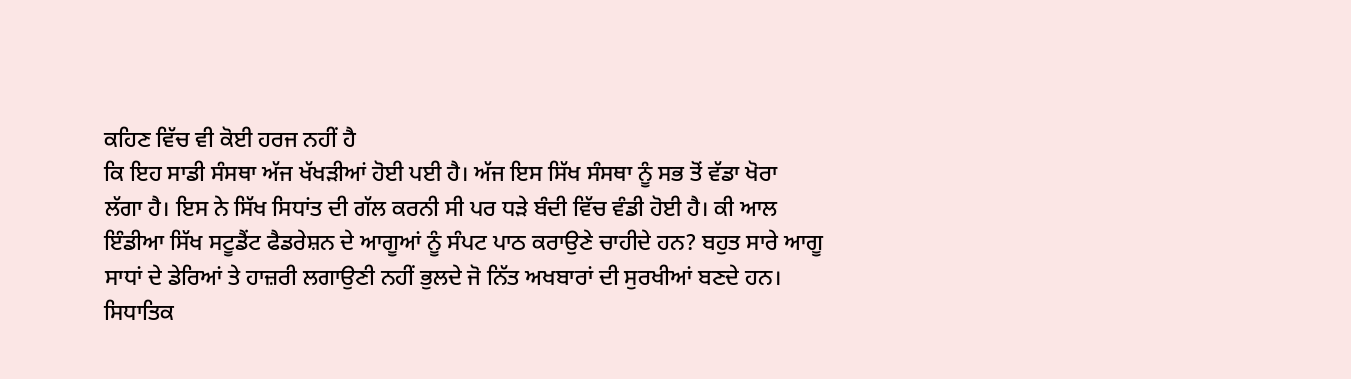ਕਹਿਣ ਵਿੱਚ ਵੀ ਕੋਈ ਹਰਜ ਨਹੀਂ ਹੈ
ਕਿ ਇਹ ਸਾਡੀ ਸੰਸਥਾ ਅੱਜ ਖੱਖੜੀਆਂ ਹੋਈ ਪਈ ਹੈ। ਅੱਜ ਇਸ ਸਿੱਖ ਸੰਸਥਾ ਨੂੰ ਸਭ ਤੋਂ ਵੱਡਾ ਖੋਰਾ
ਲੱਗਾ ਹੈ। ਇਸ ਨੇ ਸਿੱਖ ਸਿਧਾਂਤ ਦੀ ਗੱਲ ਕਰਨੀ ਸੀ ਪਰ ਧੜੇ ਬੰਦੀ ਵਿੱਚ ਵੰਡੀ ਹੋਈ ਹੈ। ਕੀ ਆਲ
ਇੰਡੀਆ ਸਿੱਖ ਸਟੂਡੈਂਟ ਫੈਡਰੇਸ਼ਨ ਦੇ ਆਗੂਆਂ ਨੂੰ ਸੰਪਟ ਪਾਠ ਕਰਾਉਣੇ ਚਾਹੀਦੇ ਹਨ? ਬਹੁਤ ਸਾਰੇ ਆਗੂ
ਸਾਧਾਂ ਦੇ ਡੇਰਿਆਂ ਤੇ ਹਾਜ਼ਰੀ ਲਗਾਉਣੀ ਨਹੀਂ ਭੁਲਦੇ ਜੋ ਨਿੱਤ ਅਖਬਾਰਾਂ ਦੀ ਸੁਰਖੀਆਂ ਬਣਦੇ ਹਨ।
ਸਿਧਾਤਿਕ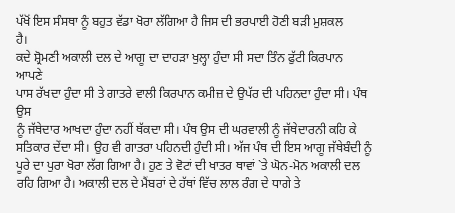ਪੱਖੋਂ ਇਸ ਸੰਸਥਾ ਨੂੰ ਬਹੁਤ ਵੱਡਾ ਖੋਰਾ ਲੱਗਿਆ ਹੈ ਜਿਸ ਦੀ ਭਰਪਾਈ ਹੋਣੀ ਬੜੀ ਮੁਸ਼ਕਲ
ਹੈ।
ਕਦੇ ਸ਼੍ਰੋਮਣੀ ਅਕਾਲੀ ਦਲ ਦੇ ਆਗੂ ਦਾ ਦਾਹੜਾ ਖੁਲ੍ਹਾ ਹੁੰਦਾ ਸੀ ਸਦਾ ਤਿੰਨ ਫੁੱਟੀ ਕਿਰਪਾਨ ਆਪਣੇ
ਪਾਸ ਰੱਖਦਾ ਹੁੰਦਾ ਸੀ ਤੇ ਗਾਤਰੇ ਵਾਲੀ ਕਿਰਪਾਨ ਕਮੀਜ਼ ਦੇ ਉਪੱਰ ਦੀ ਪਹਿਨਦਾ ਹੁੰਦਾ ਸੀ। ਪੰਥ ਉਸ
ਨੂੰ ਜੱਥੇਦਾਰ ਆਖਦਾ ਹੁੰਦਾ ਨਹੀਂ ਥੱਕਦਾ ਸੀ। ਪੰਥ ਉਸ ਦੀ ਘਰਵਾਲੀ ਨੂੰ ਜੱਥੇਦਾਰਨੀ ਕਹਿ ਕੇ
ਸਤਿਕਾਰ ਦੇਂਦਾ ਸੀ। ਉਹ ਵੀ ਗਾਤਰਾ ਪਹਿਨਦੀ ਹੁੰਦੀ ਸੀ। ਅੱਜ ਪੰਥ ਦੀ ਇਸ ਆਗੂ ਜੱਥੇਬੰਦੀ ਨੂੰ
ਪੂਰੇ ਦਾ ਪੁਰਾ ਖੋਰਾ ਲੱਗ ਗਿਆ ਹੈ। ਹੁਣ ਤੇ ਵੋਟਾਂ ਦੀ ਖਾਤਰ ਥਾਵਾਂ `ਤੇ ਘੋਨ-ਮੋਨ ਅਕਾਲੀ ਦਲ
ਰਹਿ ਗਿਆ ਹੈ। ਅਕਾਲੀ ਦਲ ਦੇ ਮੈਂਬਰਾਂ ਦੇ ਹੱਥਾਂ ਵਿੱਚ ਲਾਲ ਰੰਗ ਦੇ ਧਾਗੇ ਤੇ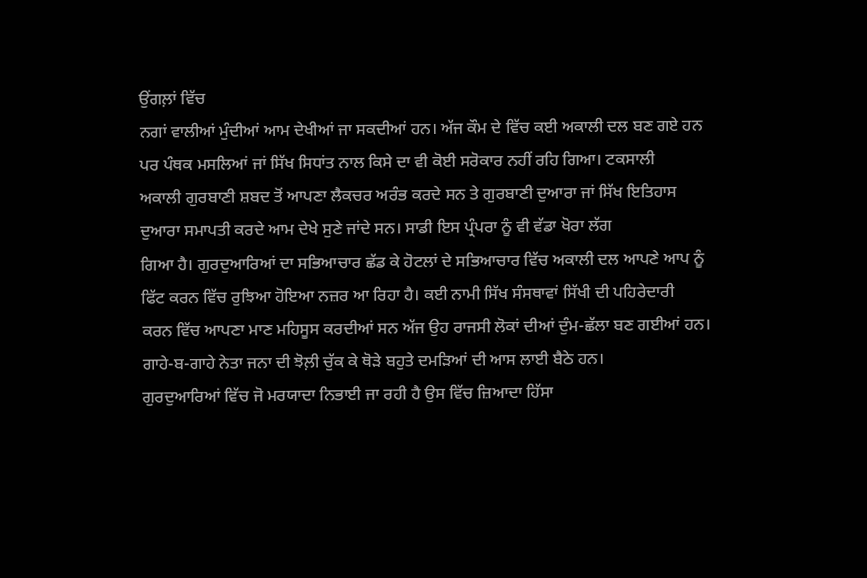ਉਂਗਲ਼ਾਂ ਵਿੱਚ
ਨਗਾਂ ਵਾਲੀਆਂ ਮੁੰਦੀਆਂ ਆਮ ਦੇਖੀਆਂ ਜਾ ਸਕਦੀਆਂ ਹਨ। ਅੱਜ ਕੌਮ ਦੇ ਵਿੱਚ ਕਈ ਅਕਾਲੀ ਦਲ ਬਣ ਗਏ ਹਨ
ਪਰ ਪੰਥਕ ਮਸਲਿਆਂ ਜਾਂ ਸਿੱਖ ਸਿਧਾਂਤ ਨਾਲ ਕਿਸੇ ਦਾ ਵੀ ਕੋਈ ਸਰੋਕਾਰ ਨਹੀਂ ਰਹਿ ਗਿਆ। ਟਕਸਾਲੀ
ਅਕਾਲੀ ਗੁਰਬਾਣੀ ਸ਼ਬਦ ਤੋਂ ਆਪਣਾ ਲੈਕਚਰ ਅਰੰਭ ਕਰਦੇ ਸਨ ਤੇ ਗੁਰਬਾਣੀ ਦੁਆਰਾ ਜਾਂ ਸਿੱਖ ਇਤਿਹਾਸ
ਦੁਆਰਾ ਸਮਾਪਤੀ ਕਰਦੇ ਆਮ ਦੇਖੇ ਸੁਣੇ ਜਾਂਦੇ ਸਨ। ਸਾਡੀ ਇਸ ਪ੍ਰੰਪਰਾ ਨੂੰ ਵੀ ਵੱਡਾ ਖੋਰਾ ਲੱਗ
ਗਿਆ ਹੈ। ਗੁਰਦੁਆਰਿਆਂ ਦਾ ਸਭਿਆਚਾਰ ਛੱਡ ਕੇ ਹੋਟਲਾਂ ਦੇ ਸਭਿਆਚਾਰ ਵਿੱਚ ਅਕਾਲੀ ਦਲ ਆਪਣੇ ਆਪ ਨੂੰ
ਫਿੱਟ ਕਰਨ ਵਿੱਚ ਰੁਝਿਆ ਹੋਇਆ ਨਜ਼ਰ ਆ ਰਿਹਾ ਹੈ। ਕਈ ਨਾਮੀ ਸਿੱਖ ਸੰਸਥਾਵਾਂ ਸਿੱਖੀ ਦੀ ਪਹਿਰੇਦਾਰੀ
ਕਰਨ ਵਿੱਚ ਆਪਣਾ ਮਾਣ ਮਹਿਸੂਸ ਕਰਦੀਆਂ ਸਨ ਅੱਜ ਉਹ ਰਾਜਸੀ ਲੋਕਾਂ ਦੀਆਂ ਦੁੰਮ-ਛੱਲਾ ਬਣ ਗਈਆਂ ਹਨ।
ਗਾਹੇ-ਬ-ਗਾਹੇ ਨੇਤਾ ਜਨਾ ਦੀ ਝੋਲ਼ੀ ਚੁੱਕ ਕੇ ਥੋੜੇ ਬਹੁਤੇ ਦਮੜਿਆਂ ਦੀ ਆਸ ਲਾਈ ਬੈਠੇ ਹਨ।
ਗੁਰਦੁਆਰਿਆਂ ਵਿੱਚ ਜੋ ਮਰਯਾਦਾ ਨਿਭਾਈ ਜਾ ਰਹੀ ਹੈ ਉਸ ਵਿੱਚ ਜ਼ਿਆਦਾ ਹਿੱਸਾ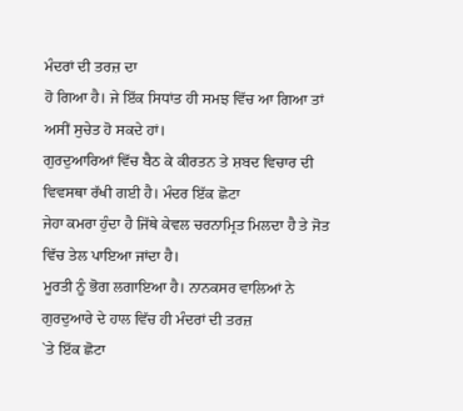ਮੰਦਰਾਂ ਦੀ ਤਰਜ਼ ਦਾ
ਹੋ ਗਿਆ ਹੈ। ਜੇ ਇੱਕ ਸਿਧਾਂਤ ਹੀ ਸਮਝ ਵਿੱਚ ਆ ਗਿਆ ਤਾਂ ਅਸੀਂ ਸੁਚੇਤ ਹੋ ਸਕਦੇ ਹਾਂ।
ਗੁਰਦੁਆਰਿਆਂ ਵਿੱਚ ਬੈਠ ਕੇ ਕੀਰਤਨ ਤੇ ਸ਼ਬਦ ਵਿਚਾਰ ਦੀ ਵਿਵਸਥਾ ਰੱਖੀ ਗਈ ਹੈ। ਮੰਦਰ ਇੱਕ ਛੋਟਾ
ਜੇਹਾ ਕਮਰਾ ਹੁੰਦਾ ਹੈ ਜਿੱਥੇ ਕੇਵਲ ਚਰਨਾਮ੍ਰਿਤ ਮਿਲਦਾ ਹੈ ਤੇ ਜੋਤ ਵਿੱਚ ਤੇਲ ਪਾਇਆ ਜਾਂਦਾ ਹੈ।
ਮੂਰਤੀ ਨੂੰ ਭੋਗ ਲਗਾਇਆ ਹੈ। ਨਾਨਕਸਰ ਵਾਲਿਆਂ ਨੇ ਗੁਰਦੁਆਰੇ ਦੇ ਹਾਲ ਵਿੱਚ ਹੀ ਮੰਦਰਾਂ ਦੀ ਤਰਜ਼
`ਤੇ ਇੱਕ ਛੋਟਾ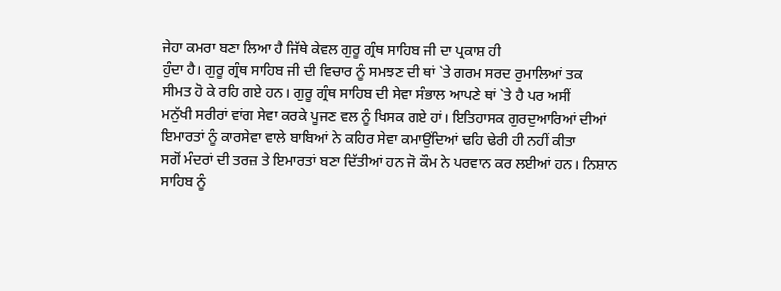ਜੇਹਾ ਕਮਰਾ ਬਣਾ ਲਿਆ ਹੈ ਜਿੱਥੇ ਕੇਵਲ ਗੁਰੂ ਗ੍ਰੰਥ ਸਾਹਿਬ ਜੀ ਦਾ ਪ੍ਰਕਾਸ਼ ਹੀ
ਹੁੰਦਾ ਹੈ। ਗੁਰੂ ਗ੍ਰੰਥ ਸਾਹਿਬ ਜੀ ਦੀ ਵਿਚਾਰ ਨੂੰ ਸਮਝਣ ਦੀ ਥਾਂ `ਤੇ ਗਰਮ ਸਰਦ ਰੁਮਾਲਿਆਂ ਤਕ
ਸੀਮਤ ਹੋ ਕੇ ਰਹਿ ਗਏ ਹਨ। ਗੁਰੂ ਗ੍ਰੰਥ ਸਾਹਿਬ ਦੀ ਸੇਵਾ ਸੰਭਾਲ ਆਪਣੇ ਥਾਂ `ਤੇ ਹੈ ਪਰ ਅਸੀਂ
ਮਨੁੱਖੀ ਸਰੀਰਾਂ ਵਾਂਗ ਸੇਵਾ ਕਰਕੇ ਪੂਜਣ ਵਲ ਨੂੰ ਖਿਸਕ ਗਏ ਹਾਂ। ਇਤਿਹਾਸਕ ਗੁਰਦੁਆਰਿਆਂ ਦੀਆਂ
ਇਮਾਰਤਾਂ ਨੂੰ ਕਾਰਸੇਵਾ ਵਾਲੇ ਬਾਬਿਆਂ ਨੇ ਕਹਿਰ ਸੇਵਾ ਕਮਾਉਂਦਿਆਂ ਢਹਿ ਢੇਰੀ ਹੀ ਨਹੀਂ ਕੀਤਾ
ਸਗੋਂ ਮੰਦਰਾਂ ਦੀ ਤਰਜ਼ ਤੇ ਇਮਾਰਤਾਂ ਬਣਾ ਦਿੱਤੀਆਂ ਹਨ ਜੋ ਕੌਮ ਨੇ ਪਰਵਾਨ ਕਰ ਲਈਆਂ ਹਨ। ਨਿਸ਼ਾਨ
ਸਾਹਿਬ ਨੂੰ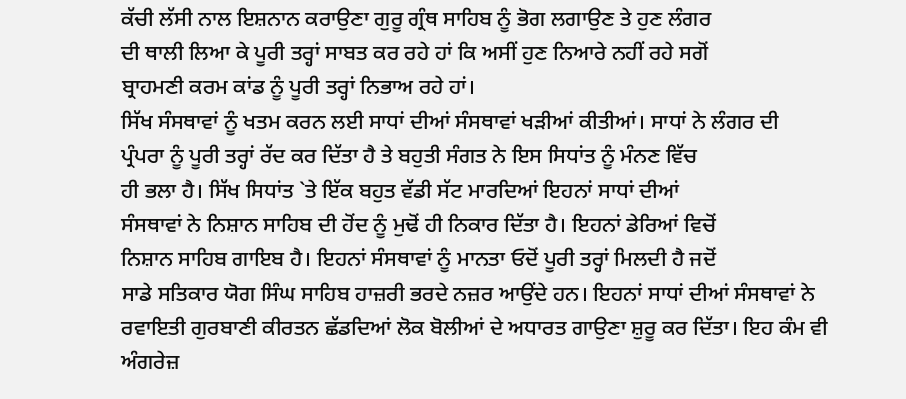ਕੱਚੀ ਲੱਸੀ ਨਾਲ ਇਸ਼ਨਾਨ ਕਰਾਉਣਾ ਗੁਰੂ ਗ੍ਰੰਥ ਸਾਹਿਬ ਨੂੰ ਭੋਗ ਲਗਾਉਣ ਤੇ ਹੁਣ ਲੰਗਰ
ਦੀ ਥਾਲੀ ਲਿਆ ਕੇ ਪੂਰੀ ਤਰ੍ਹਾਂ ਸਾਬਤ ਕਰ ਰਹੇ ਹਾਂ ਕਿ ਅਸੀਂ ਹੁਣ ਨਿਆਰੇ ਨਹੀਂ ਰਹੇ ਸਗੋਂ
ਬ੍ਰਾਹਮਣੀ ਕਰਮ ਕਾਂਡ ਨੂੰ ਪੂਰੀ ਤਰ੍ਹਾਂ ਨਿਭਾਅ ਰਹੇ ਹਾਂ।
ਸਿੱਖ ਸੰਸਥਾਵਾਂ ਨੂੰ ਖਤਮ ਕਰਨ ਲਈ ਸਾਧਾਂ ਦੀਆਂ ਸੰਸਥਾਵਾਂ ਖੜੀਆਂ ਕੀਤੀਆਂ। ਸਾਧਾਂ ਨੇ ਲੰਗਰ ਦੀ
ਪ੍ਰੰਪਰਾ ਨੂੰ ਪੂਰੀ ਤਰ੍ਹਾਂ ਰੱਦ ਕਰ ਦਿੱਤਾ ਹੈ ਤੇ ਬਹੁਤੀ ਸੰਗਤ ਨੇ ਇਸ ਸਿਧਾਂਤ ਨੂੰ ਮੰਨਣ ਵਿੱਚ
ਹੀ ਭਲਾ ਹੈ। ਸਿੱਖ ਸਿਧਾਂਤ `ਤੇ ਇੱਕ ਬਹੁਤ ਵੱਡੀ ਸੱਟ ਮਾਰਦਿਆਂ ਇਹਨਾਂ ਸਾਧਾਂ ਦੀਆਂ
ਸੰਸਥਾਵਾਂ ਨੇ ਨਿਸ਼ਾਨ ਸਾਹਿਬ ਦੀ ਹੋਂਦ ਨੂੰ ਮੁਢੋਂ ਹੀ ਨਿਕਾਰ ਦਿੱਤਾ ਹੈ। ਇਹਨਾਂ ਡੇਰਿਆਂ ਵਿਚੋਂ
ਨਿਸ਼ਾਨ ਸਾਹਿਬ ਗਾਇਬ ਹੈ। ਇਹਨਾਂ ਸੰਸਥਾਵਾਂ ਨੂੰ ਮਾਨਤਾ ਓਦੋਂ ਪੂਰੀ ਤਰ੍ਹਾਂ ਮਿਲਦੀ ਹੈ ਜਦੋਂ
ਸਾਡੇ ਸਤਿਕਾਰ ਯੋਗ ਸਿੰਘ ਸਾਹਿਬ ਹਾਜ਼ਰੀ ਭਰਦੇ ਨਜ਼ਰ ਆਉਂਦੇ ਹਨ। ਇਹਨਾਂ ਸਾਧਾਂ ਦੀਆਂ ਸੰਸਥਾਵਾਂ ਨੇ
ਰਵਾਇਤੀ ਗੁਰਬਾਣੀ ਕੀਰਤਨ ਛੱਡਦਿਆਂ ਲੋਕ ਬੋਲੀਆਂ ਦੇ ਅਧਾਰਤ ਗਾਉਣਾ ਸ਼ੁਰੂ ਕਰ ਦਿੱਤਾ। ਇਹ ਕੰਮ ਵੀ
ਅੰਗਰੇਜ਼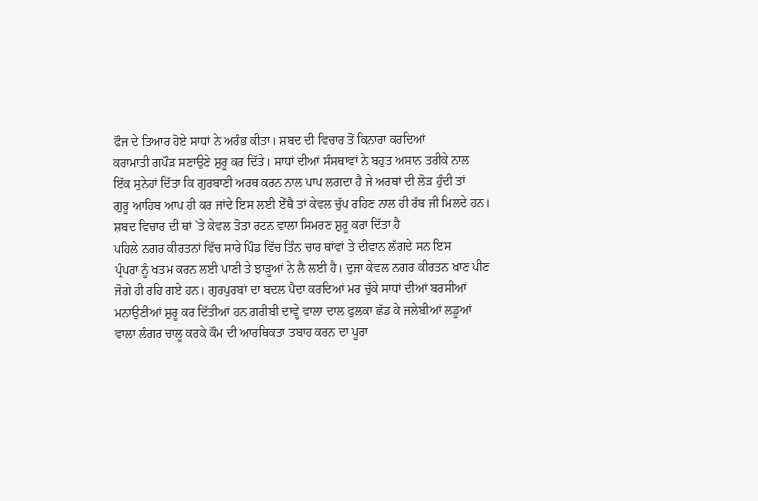ਫੌਜ ਦੇ ਤਿਆਰ ਹੋਏ ਸਾਧਾਂ ਨੇ ਅਰੰਭ ਕੀਤਾ। ਸ਼ਬਦ ਦੀ ਵਿਚਾਰ ਤੋਂ ਕਿਨਾਰਾ ਕਰਦਿਆਂ
ਕਰਾਮਾਤੀ ਗਪੌੜ ਸਣਾਉਣੇ ਸ਼ੁਰੂ ਕਰ ਦਿੱਤੇ। ਸਾਧਾਂ ਦੀਆਂ ਸੰਸਥਾਵਾਂ ਨੇ ਬਹੁਤ ਅਸਾਨ ਤਰੀਕੇ ਨਾਲ
ਇੱਕ ਸੁਨੇਹਾਂ ਦਿੱਤਾ ਕਿ ਗੁਰਬਾਣੀ ਅਰਥ ਕਰਨ ਨਾਲ ਪਾਪ ਲਗਦਾ ਹੈ ਜੇ ਅਰਥਾਂ ਦੀ ਲੋੜ ਹੁੰਦੀ ਤਾਂ
ਗੁਰੂ ਆਹਿਬ ਆਪ ਹੀ ਕਰ ਜਾਂਦੇ ਇਸ ਲਈ ਏੱਥੈ ਤਾਂ ਕੇਵਲ ਚੁੱਪ ਰਹਿਣ ਨਾਲ ਹੀ ਰੱਬ ਜੀ ਮਿਲਦੇ ਹਨ।
ਸ਼ਬਦ ਵਿਚਾਰ ਦੀ ਥਾਂ `ਤੇ ਕੇਵਲ ਤੋਤਾ ਰਟਨ ਵਾਲਾ ਸਿਮਰਣ ਸ਼ੁਰੂ ਕਰਾ ਦਿੱਤਾ ਹੈ
ਪਹਿਲੇ ਨਗਰ ਕੀਰਤਨਾਂ ਵਿੱਚ ਸਾਰੇ ਪਿੰਡ ਵਿੱਚ ਤਿੰਨ ਚਾਰ ਥਾਂਵਾਂ ਤੇ ਦੀਵਾਨ ਲੱਗਦੇ ਸਨ ਇਸ
ਪ੍ਰੰਪਰਾ ਨੂੰ ਖਤਮ ਕਰਨ ਲਈ ਪਾਣੀ ਤੇ ਝਾੜੂਆਂ ਨੇ ਲੈ ਲਈ ਹੈ। ਦੁਜਾ ਕੇਵਲ ਨਗਰ ਕੀਰਤਨ ਖਾਣ ਪੀਣ
ਜੋਗੇ ਹੀ ਰਹਿ ਗਏ ਹਨ। ਗੁਰਪੁਰਬਾਂ ਦਾ ਬਦਲ ਪੈਦਾ ਕਰਦਿਆਂ ਮਰ ਚੁੱਕੇ ਸਾਧਾਂ ਦੀਆਂ ਬਰਸੀਆਂ
ਮਨਾਉਣੀਆਂ ਸ਼ੁਰੂ ਕਰ ਦਿੱਤੀਆਂ ਹਨ ਗਰੀਬੀ ਦਾਵ੍ਹੇ ਵਾਲਾ ਦਾਲ ਫੁਲਕਾ ਛੱਡ ਕੇ ਜਲੇਬੀਆਂ ਲਡੂਆਂ
ਵਾਲਾ ਲੰਗਰ ਚਾਲੂ ਕਰਕੇ ਕੌਮ ਦੀ ਆਰਥਿਕਤਾ ਤਬਾਹ ਕਰਨ ਦਾ ਪੂਰਾ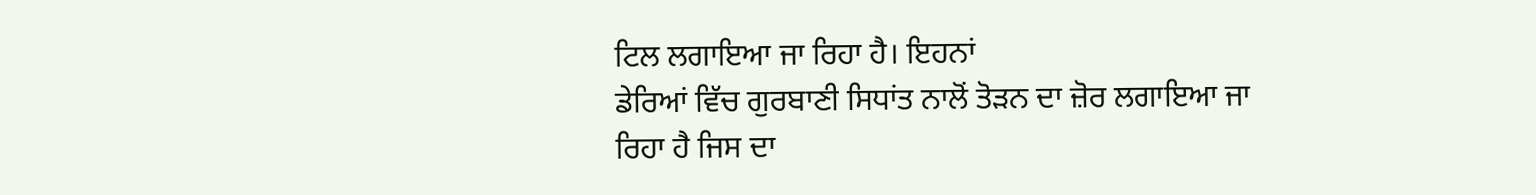ਟਿਲ ਲਗਾਇਆ ਜਾ ਰਿਹਾ ਹੈ। ਇਹਨਾਂ
ਡੇਰਿਆਂ ਵਿੱਚ ਗੁਰਬਾਣੀ ਸਿਧਾਂਤ ਨਾਲੋਂ ਤੋੜਨ ਦਾ ਜ਼ੋਰ ਲਗਾਇਆ ਜਾ ਰਿਹਾ ਹੈ ਜਿਸ ਦਾ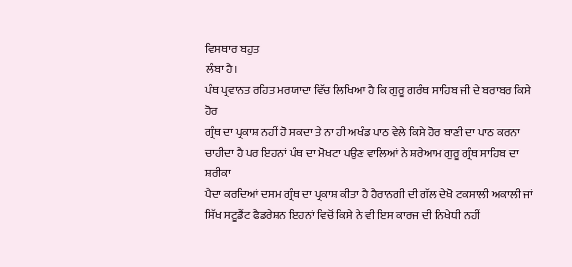ਵਿਸਥਾਰ ਬਹੁਤ
ਲੰਬਾ ਹੈ।
ਪੰਥ ਪ੍ਰਵਾਨਤ ਰਹਿਤ ਮਰਯਾਦਾ ਵਿੱਚ ਲਿਖਿਆ ਹੈ ਕਿ ਗੁਰੂ ਗਰੰਥ ਸਾਹਿਬ ਜੀ ਦੇ ਬਰਾਬਰ ਕਿਸੇ ਹੋਰ
ਗ੍ਰੰਥ ਦਾ ਪ੍ਰਕਾਸ਼ ਨਹੀਂ ਹੋ ਸਕਦਾ ਤੇ ਨਾ ਹੀ ਅਖੰਡ ਪਾਠ ਵੇਲੇ ਕਿਸੇ ਹੋਰ ਬਾਣੀ ਦਾ ਪਾਠ ਕਰਨਾ
ਚਾਹੀਦਾ ਹੈ ਪਰ ਇਹਨਾਂ ਪੰਥ ਦਾ ਮੋਖਟਾ ਪਉਣ ਵਾਲਿਆਂ ਨੇ ਸ਼ਰੇਆਮ ਗੁਰੂ ਗ੍ਰੰਥ ਸਾਹਿਬ ਦਾ ਸ਼ਰੀਕਾ
ਪੈਦਾ ਕਰਦਿਆਂ ਦਸਮ ਗ੍ਰੰਥ ਦਾ ਪ੍ਰਕਾਸ਼ ਕੀਤਾ ਹੈ ਹੈਰਾਨਗੀ ਦੀ ਗੱਲ ਦੇਖੋ ਟਕਸਾਲੀ ਅਕਾਲੀ ਜਾਂ
ਸਿੱਖ ਸਟੂਡੈਂਟ ਫੈਡਰੇਸ਼ਨ ਇਹਨਾਂ ਵਿਚੋਂ ਕਿਸੇ ਨੇ ਵੀ ਇਸ ਕਾਰਜ ਦੀ ਨਿਖੇਧੀ ਨਹੀਂ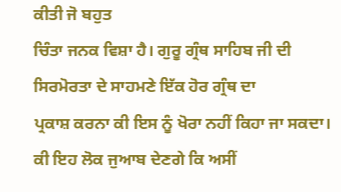ਕੀਤੀ ਜੋ ਬਹੁਤ
ਚਿੰਤਾ ਜਨਕ ਵਿਸ਼ਾ ਹੈ। ਗੁਰੂ ਗ੍ਰੰਥ ਸਾਹਿਬ ਜੀ ਦੀ ਸਿਰਮੋਰਤਾ ਦੇ ਸਾਹਮਣੇ ਇੱਕ ਹੋਰ ਗ੍ਰੰਥ ਦਾ
ਪ੍ਰਕਾਸ਼ ਕਰਨਾ ਕੀ ਇਸ ਨੂੰ ਖੋਰਾ ਨਹੀਂ ਕਿਹਾ ਜਾ ਸਕਦਾ।
ਕੀ ਇਹ ਲੋਕ ਜੁਆਬ ਦੇਣਗੇ ਕਿ ਅਸੀਂ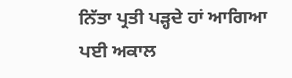ਨਿੱਤਾ ਪ੍ਰਤੀ ਪੜ੍ਹਦੇ ਹਾਂ ਆਗਿਆ ਪਈ ਅਕਾਲ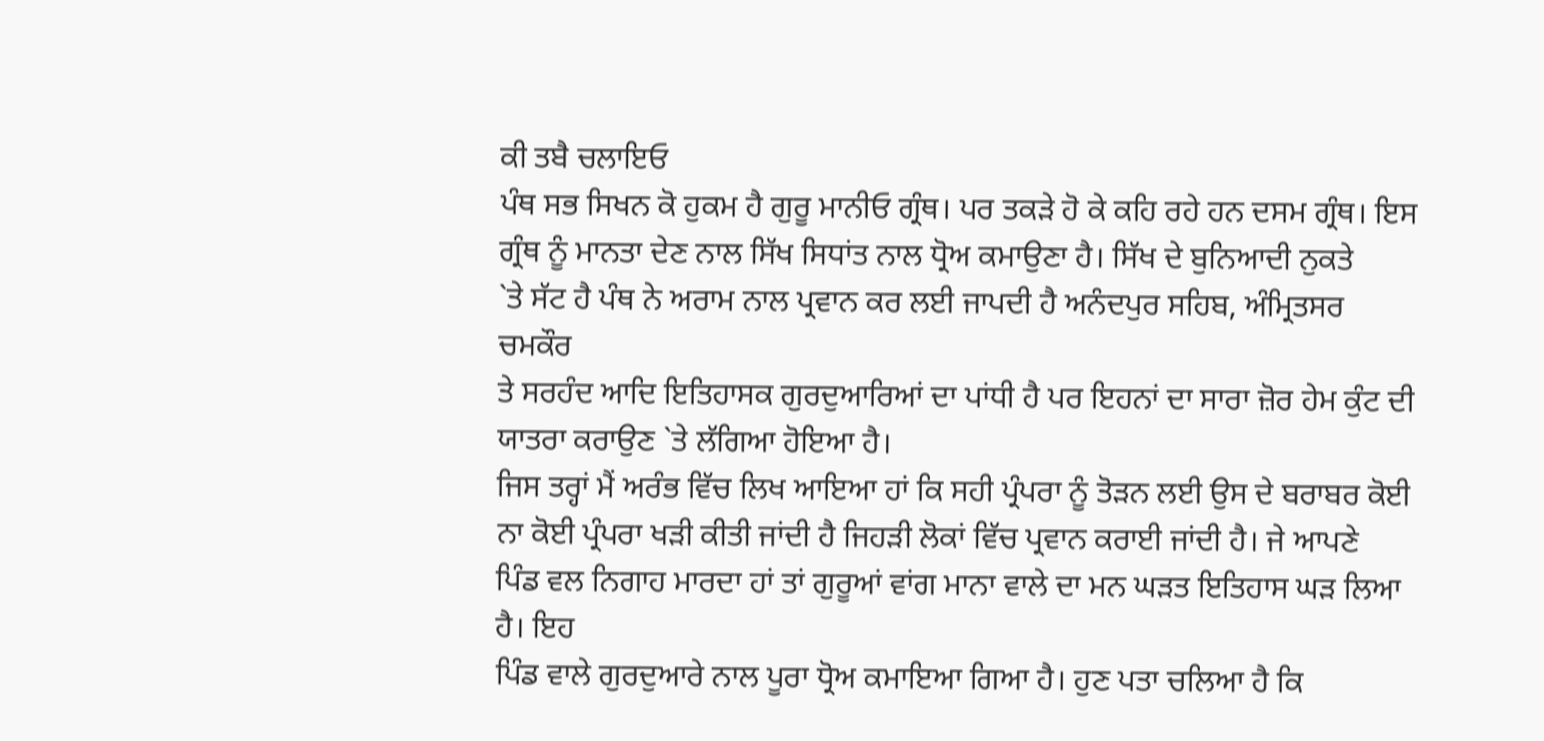ਕੀ ਤਬੈ ਚਲਾਇਓ
ਪੰਥ ਸਭ ਸਿਖਨ ਕੋ ਹੁਕਮ ਹੈ ਗੁਰੂ ਮਾਨੀਓ ਗ੍ਰੰਥ। ਪਰ ਤਕੜੇ ਹੋ ਕੇ ਕਹਿ ਰਹੇ ਹਨ ਦਸਮ ਗ੍ਰੰਥ। ਇਸ
ਗ੍ਰੰਥ ਨੂੰ ਮਾਨਤਾ ਦੇਣ ਨਾਲ ਸਿੱਖ ਸਿਧਾਂਤ ਨਾਲ ਧ੍ਰੋਅ ਕਮਾਉਣਾ ਹੈ। ਸਿੱਖ ਦੇ ਬੁਨਿਆਦੀ ਨੁਕਤੇ
`ਤੇ ਸੱਟ ਹੈ ਪੰਥ ਨੇ ਅਰਾਮ ਨਾਲ ਪ੍ਰਵਾਨ ਕਰ ਲਈ ਜਾਪਦੀ ਹੈ ਅਨੰਦਪੁਰ ਸਹਿਬ, ਅੰਮ੍ਰਿਤਸਰ ਚਮਕੌਰ
ਤੇ ਸਰਹੰਦ ਆਦਿ ਇਤਿਹਾਸਕ ਗੁਰਦੁਆਰਿਆਂ ਦਾ ਪਾਂਧੀ ਹੈ ਪਰ ਇਹਨਾਂ ਦਾ ਸਾਰਾ ਜ਼ੋਰ ਹੇਮ ਕੁੰਟ ਦੀ
ਯਾਤਰਾ ਕਰਾਉਣ `ਤੇ ਲੱਗਿਆ ਹੋਇਆ ਹੈ।
ਜਿਸ ਤਰ੍ਹਾਂ ਮੈਂ ਅਰੰਭ ਵਿੱਚ ਲਿਖ ਆਇਆ ਹਾਂ ਕਿ ਸਹੀ ਪ੍ਰੰਪਰਾ ਨੂੰ ਤੋੜਨ ਲਈ ਉਸ ਦੇ ਬਰਾਬਰ ਕੋਈ
ਨਾ ਕੋਈ ਪ੍ਰੰਪਰਾ ਖੜੀ ਕੀਤੀ ਜਾਂਦੀ ਹੈ ਜਿਹੜੀ ਲੋਕਾਂ ਵਿੱਚ ਪ੍ਰਵਾਨ ਕਰਾਈ ਜਾਂਦੀ ਹੈ। ਜੇ ਆਪਣੇ
ਪਿੰਡ ਵਲ ਨਿਗਾਹ ਮਾਰਦਾ ਹਾਂ ਤਾਂ ਗੁਰੂਆਂ ਵਾਂਗ ਮਾਨਾ ਵਾਲੇ ਦਾ ਮਨ ਘੜਤ ਇਤਿਹਾਸ ਘੜ ਲਿਆ ਹੈ। ਇਹ
ਪਿੰਡ ਵਾਲੇ ਗੁਰਦੁਆਰੇ ਨਾਲ ਪੂਰਾ ਧ੍ਰੋਅ ਕਮਾਇਆ ਗਿਆ ਹੈ। ਹੁਣ ਪਤਾ ਚਲਿਆ ਹੈ ਕਿ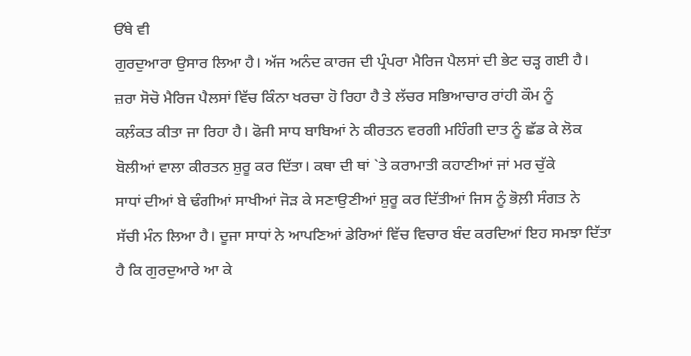ਓੱਥੇ ਵੀ
ਗੁਰਦੁਆਰਾ ਉਸਾਰ ਲਿਆ ਹੈ। ਅੱਜ ਅਨੰਦ ਕਾਰਜ ਦੀ ਪ੍ਰੰਪਰਾ ਮੈਰਿਜ ਪੈਲਸਾਂ ਦੀ ਭੇਟ ਚੜ੍ਹ ਗਈ ਹੈ।
ਜ਼ਰਾ ਸੋਚੋ ਮੈਰਿਜ ਪੈਲਸਾਂ ਵਿੱਚ ਕਿੰਨਾ ਖਰਚਾ ਹੋ ਰਿਹਾ ਹੈ ਤੇ ਲੱਚਰ ਸਭਿਆਚਾਰ ਰਾਂਹੀ ਕੌਮ ਨੂੰ
ਕਲ਼ੰਕਤ ਕੀਤਾ ਜਾ ਰਿਹਾ ਹੈ। ਫੋਜੀ ਸਾਧ ਬਾਬਿਆਂ ਨੇ ਕੀਰਤਨ ਵਰਗੀ ਮਹਿੰਗੀ ਦਾਤ ਨੂੰ ਛੱਡ ਕੇ ਲੋਕ
ਬੋਲੀਆਂ ਵਾਲਾ ਕੀਰਤਨ ਸ਼ੁਰੂ ਕਰ ਦਿੱਤਾ। ਕਥਾ ਦੀ ਥਾਂ `ਤੇ ਕਰਾਮਾਤੀ ਕਹਾਣੀਆਂ ਜਾਂ ਮਰ ਚੁੱਕੇ
ਸਾਧਾਂ ਦੀਆਂ ਬੇ ਢੰਗੀਆਂ ਸਾਖੀਆਂ ਜੋੜ ਕੇ ਸਣਾਉਣੀਆਂ ਸ਼ੁਰੂ ਕਰ ਦਿੱਤੀਆਂ ਜਿਸ ਨੂੰ ਭੋਲ਼ੀ ਸੰਗਤ ਨੇ
ਸੱਚੀ ਮੰਨ ਲਿਆ ਹੈ। ਦੂਜਾ ਸਾਧਾਂ ਨੇ ਆਪਣਿਆਂ ਡੇਰਿਆਂ ਵਿੱਚ ਵਿਚਾਰ ਬੰਦ ਕਰਦਿਆਂ ਇਹ ਸਮਝਾ ਦਿੱਤਾ
ਹੈ ਕਿ ਗੁਰਦੁਆਰੇ ਆ ਕੇ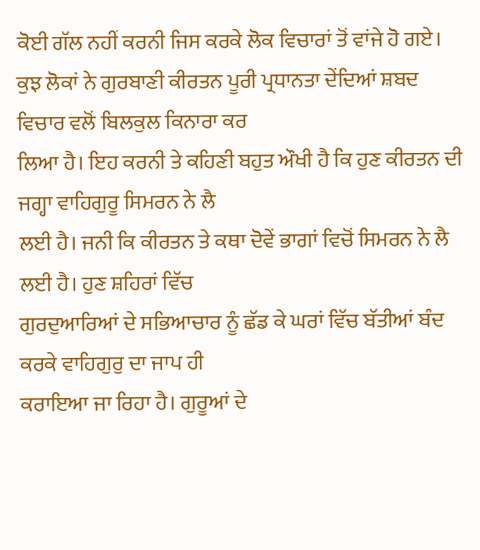ਕੋਈ ਗੱਲ ਨਹੀਂ ਕਰਨੀ ਜਿਸ ਕਰਕੇ ਲੋਕ ਵਿਚਾਰਾਂ ਤੋਂ ਵਾਂਜੇ ਹੋ ਗਏ।
ਕੁਝ ਲੋਕਾਂ ਨੇ ਗੁਰਬਾਣੀ ਕੀਰਤਨ ਪੂਰੀ ਪ੍ਰਧਾਨਤਾ ਦੇਂਦਿਆਂ ਸ਼ਬਦ ਵਿਚਾਰ ਵਲੋਂ ਬਿਲਕੁਲ ਕਿਨਾਰਾ ਕਰ
ਲਿਆ ਹੈ। ਇਹ ਕਰਨੀ ਤੇ ਕਹਿਣੀ ਬਹੁਤ ਔਖੀ ਹੈ ਕਿ ਹੁਣ ਕੀਰਤਨ ਦੀ ਜਗ੍ਹਾ ਵਾਹਿਗੁਰੂ ਸਿਮਰਨ ਨੇ ਲੈ
ਲਈ ਹੈ। ਜਨੀ ਕਿ ਕੀਰਤਨ ਤੇ ਕਥਾ ਦੋਵੇਂ ਭਾਗਾਂ ਵਿਚੋਂ ਸਿਮਰਨ ਨੇ ਲੈ ਲਈ ਹੈ। ਹੁਣ ਸ਼ਹਿਰਾਂ ਵਿੱਚ
ਗੁਰਦੁਆਰਿਆਂ ਦੇ ਸਭਿਆਚਾਰ ਨੂੰ ਛੱਡ ਕੇ ਘਰਾਂ ਵਿੱਚ ਬੱਤੀਆਂ ਬੰਦ ਕਰਕੇ ਵਾਹਿਗੁਰੁ ਦਾ ਜਾਪ ਹੀ
ਕਰਾਇਆ ਜਾ ਰਿਹਾ ਹੈ। ਗੁਰੂਆਂ ਦੇ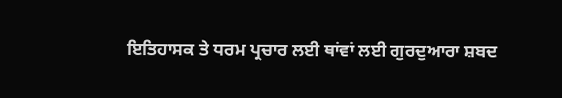ਇਤਿਹਾਸਕ ਤੇ ਧਰਮ ਪ੍ਰਚਾਰ ਲਈ ਥਾਂਵਾਂ ਲਈ ਗੁਰਦੁਆਰਾ ਸ਼ਬਦ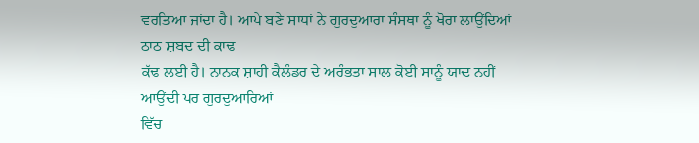ਵਰਤਿਆ ਜਾਂਦਾ ਹੈ। ਆਪੇ ਬਣੇ ਸਾਧਾਂ ਨੇ ਗੁਰਦੁਆਰਾ ਸੰਸਥਾ ਨੂੰ ਖੋਰਾ ਲਾਉਂਦਿਆਂ ਠਾਠ ਸ਼ਬਦ ਦੀ ਕਾਢ
ਕੱਢ ਲਈ ਹੈ। ਨਾਨਕ ਸ਼ਾਹੀ ਕੈਲੰਡਰ ਦੇ ਅਰੰਭਤਾ ਸਾਲ ਕੋਈ ਸਾਨੂੰ ਯਾਦ ਨਹੀਂ ਆਉਂਦੀ ਪਰ ਗੁਰਦੁਆਰਿਆਂ
ਵਿੱਚ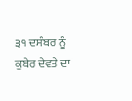੩੧ ਦਸੰਬਰ ਨੂੰ ਕੁਬੇਰ ਦੇਵਤੇ ਦਾ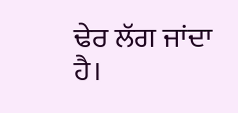ਢੇਰ ਲੱਗ ਜਾਂਦਾ ਹੈ।